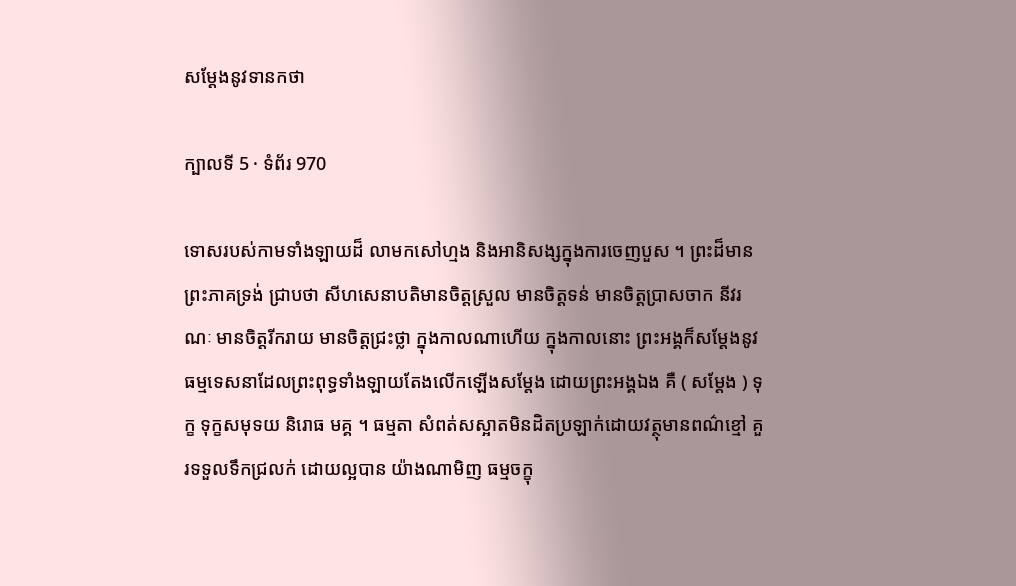សម្តែងនូវទានកថា

ក្បាលទី 5 · ទំព័រ 970

ទោសរបស់កាមទាំងឡាយដ៏ លាមកសៅហ្មង និងអានិសង្សក្នុងការចេញបួស ។ ព្រះដ៏មានព្រះភាគទ្រង់ ជ្រាបថា សីហសេនាបតិមានចិត្តស្រួល មានចិត្តទន់ មានចិត្តប្រាសចាក នីវរណៈ មានចិត្តរីករាយ មានចិត្តជ្រះថ្លា ក្នុងកាលណាហើយ ក្នុងកាលនោះ ព្រះអង្គក៏សម្តែងនូវធម្មទេសនាដែលព្រះពុទ្ធទាំងឡាយតែងលើកឡើងសម្តែង ដោយព្រះអង្គឯង គឺ ( សម្តែង ) ទុក្ខ ទុក្ខសមុទយ និរោធ មគ្គ ។ ធម្មតា សំពត់សស្អាតមិនដិតប្រឡាក់ដោយវត្ថុមានពណ៌ខ្មៅ គួរទទួលទឹកជ្រលក់ ដោយល្អបាន យ៉ាងណាមិញ ធម្មចក្ខុ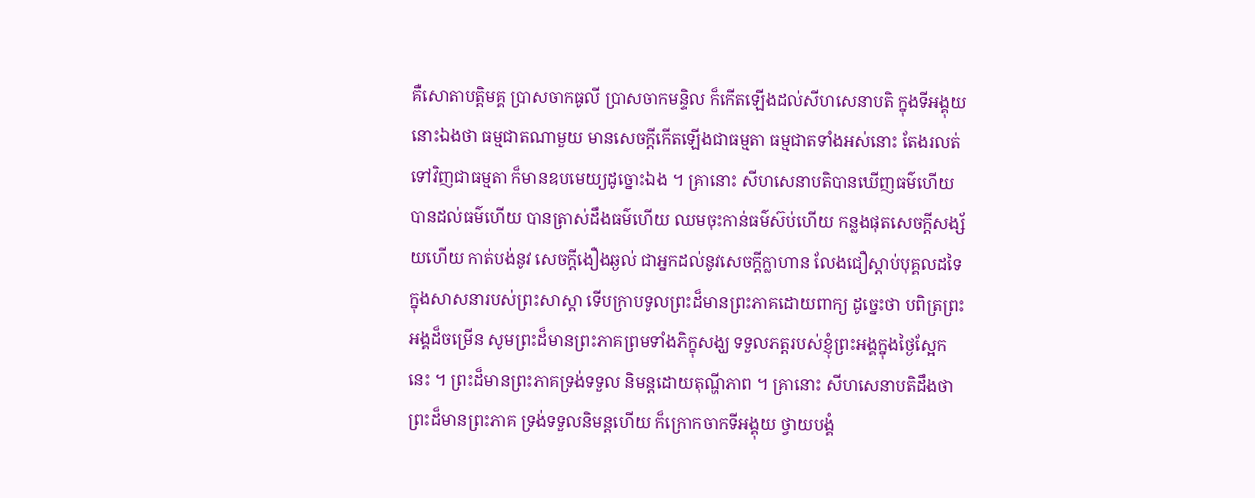គឺសោតាបត្តិមគ្គ ប្រាសចាកធូលី ប្រាសចាកមន្ទិល ក៏កើតឡើងដល់សីហសេនាបតិ ក្នុងទីអង្គុយនោះឯងថា ធម្មជាតណាមួយ មានសេចក្តីកើតឡើងជាធម្មតា ធម្មជាតទាំងអស់នោះ តែងរលត់ទៅវិញជាធម្មតា ក៏មានឧបមេយ្យដូច្នោះឯង ។ គ្រានោះ សីហសេនាបតិបានឃើញធម៌ហើយ បានដល់ធម៌ហើយ បានត្រាស់ដឹងធម៌ហើយ ឈមចុះកាន់ធម៌ស៊ប់ហើយ កន្លងផុតសេចក្តីសង្ស័យហើយ កាត់បង់នូវ សេចក្តីងឿងឆ្ងល់ ជាអ្នកដល់នូវសេចក្តីក្លាហាន លែងជឿស្តាប់បុគ្គលដទៃ ក្នុងសាសនារបស់ព្រះសាស្តា ទើបក្រាបទូលព្រះដ៏មានព្រះភាគដោយពាក្យ ដូច្នេះថា បពិត្រព្រះអង្គដ៏ចម្រើន សូមព្រះដ៏មានព្រះភាគព្រមទាំងភិក្ខុសង្ឃ ទទួលភត្តរបស់ខ្ញុំព្រះអង្គក្នុងថ្ងៃស្អែកនេះ ។ ព្រះដ៏មានព្រះភាគទ្រង់ទទួល និមន្តដោយតុណ្ហីភាព ។ គ្រានោះ សីហសេនាបតិដឹងថាព្រះដ៏មានព្រះភាគ ទ្រង់ទទួលនិមន្តហើយ ក៏ក្រោកចាកទីអង្គុយ ថ្វាយបង្គំ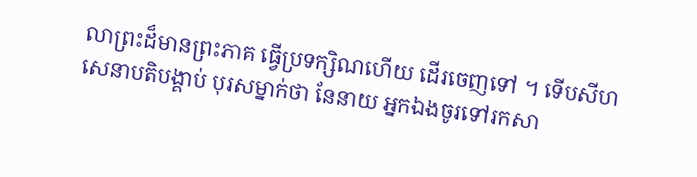លាព្រះដ៏មានព្រះភាគ ធ្វើប្រទក្សិណហើយ ដើរចេញទៅ ។ ទើបសីហសេនាបតិបង្គាប់ បុរសម្នាក់ថា នែនាយ អ្នកឯងចូរទៅរកសា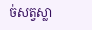ច់សត្វស្លា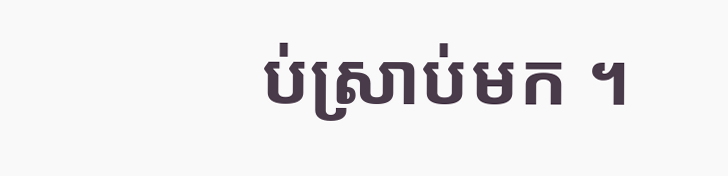ប់ស្រាប់មក ។